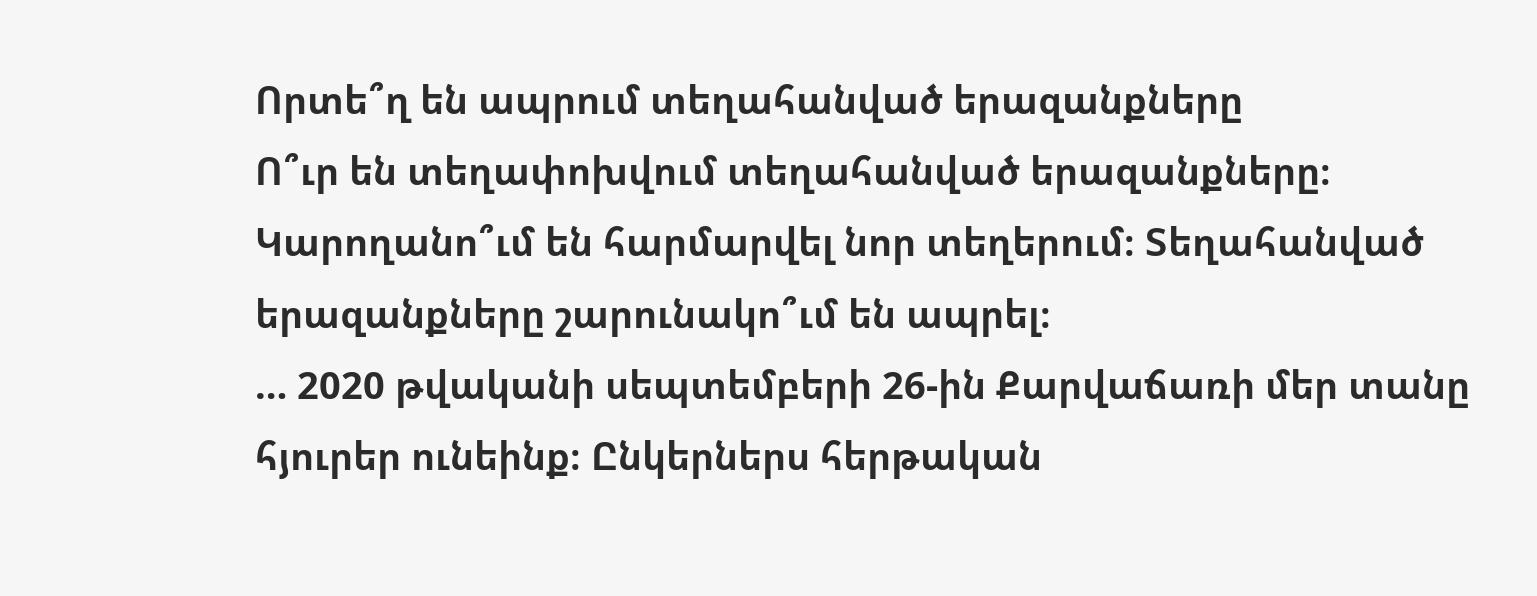Որտե՞ղ են ապրում տեղահանված երազանքները
Ո՞ւր են տեղափոխվում տեղահանված երազանքները։ Կարողանո՞ւմ են հարմարվել նոր տեղերում։ Տեղահանված երազանքները շարունակո՞ւմ են ապրել։
… 2020 թվականի սեպտեմբերի 26-ին Քարվաճառի մեր տանը հյուրեր ունեինք։ Ընկերներս հերթական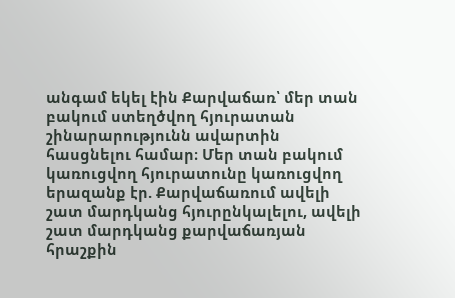անգամ եկել էին Քարվաճառ՝ մեր տան բակում ստեղծվող հյուրատան շինարարությունն ավարտին հասցնելու համար։ Մեր տան բակում կառուցվող հյուրատունը կառուցվող երազանք էր. Քարվաճառում ավելի շատ մարդկանց հյուրընկալելու, ավելի շատ մարդկանց քարվաճառյան հրաշքին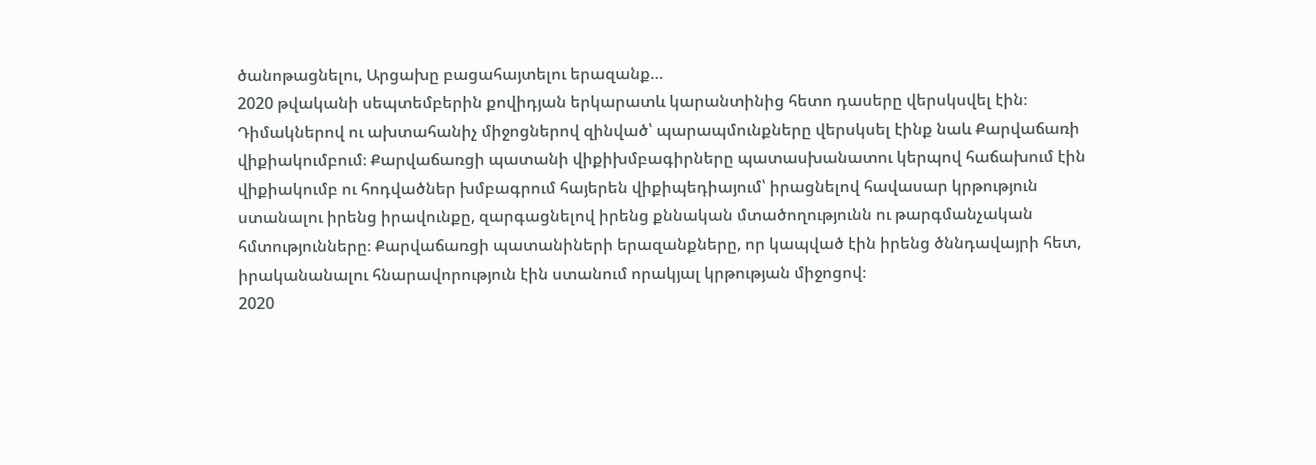ծանոթացնելու, Արցախը բացահայտելու երազանք…
2020 թվականի սեպտեմբերին քովիդյան երկարատև կարանտինից հետո դասերը վերսկսվել էին։ Դիմակներով ու ախտահանիչ միջոցներով զինված՝ պարապմունքները վերսկսել էինք նաև Քարվաճառի վիքիակումբում։ Քարվաճառցի պատանի վիքիխմբագիրները պատասխանատու կերպով հաճախում էին վիքիակումբ ու հոդվածներ խմբագրում հայերեն վիքիպեդիայում՝ իրացնելով հավասար կրթություն ստանալու իրենց իրավունքը, զարգացնելով իրենց քննական մտածողությունն ու թարգմանչական հմտությունները։ Քարվաճառցի պատանիների երազանքները, որ կապված էին իրենց ծննդավայրի հետ, իրականանալու հնարավորություն էին ստանում որակյալ կրթության միջոցով։
2020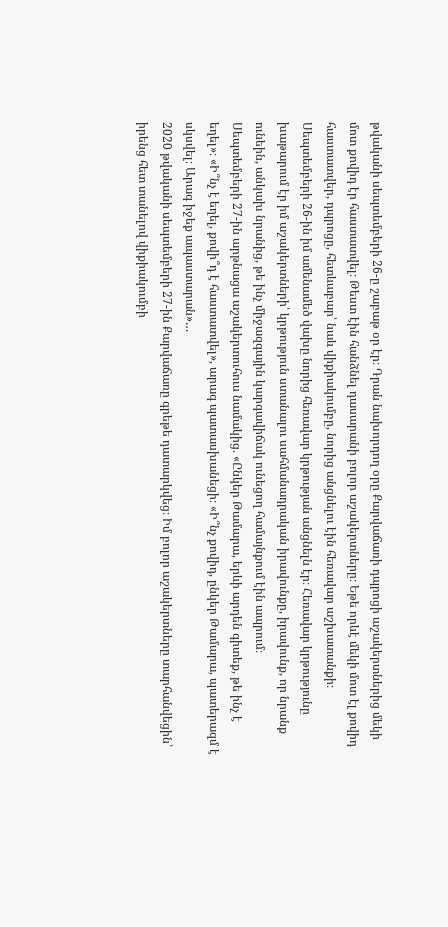թվականի սեպտեմբերի 26-ը շաբաթ օր էր։ Դրան նախորդող օրը Քարվաճառի դպրոցի աշակերտներից մեկի մոտ քովիդ էր հաստատվել։ Թեստ էին հանձնել դասարանի բոլոր աշակերտները։ Եթե որևէ մեկի մոտ էլ քովիդ հաստատվեր, դպրոցը, հետևաբար՝ նաև վիքիակումբը, նորից անցնելու էին հեռավար աշխատանքի։ Սեպտեմբերի 26-ին իմ ամենամեծ վախը նորից հեռավար կրթության անցնելն էր։ Հեռավար կրթությունը խաթարում էր իմ աշակերտների՝ կրթություն ստանալու սահմանադրական իրավունքը, իրավունք, որ նրանք ունեին, անկախ նրանից, թե ինչ միջազգային կարգավիճակ ունեցող համայնքում էին ապրում։
Սեպտեմբերի 27-ին արթնացա աշակերտուհուս նամակից. «Ընկեր Թամարա, երևի արդեն գիտեք, թե ինչ է եղել»։ «Ի՞նչ է եղել, քովի՞դ է հաստատվել», արագ պատասխանեցի։ «Ի՞նչ քովիդ, ընկեր Թամարա, պատերազմ է սկսվել։ Արագ իջեք ապաստարան»…
2020 թվականի սեպտեմբերի 27-ին Քարվաճառը գրեթե դատարկվեց։ Իմ բոլոր աշակերտները տարհանվեցին՝ իրենց հետ տանելով վիքիակումբի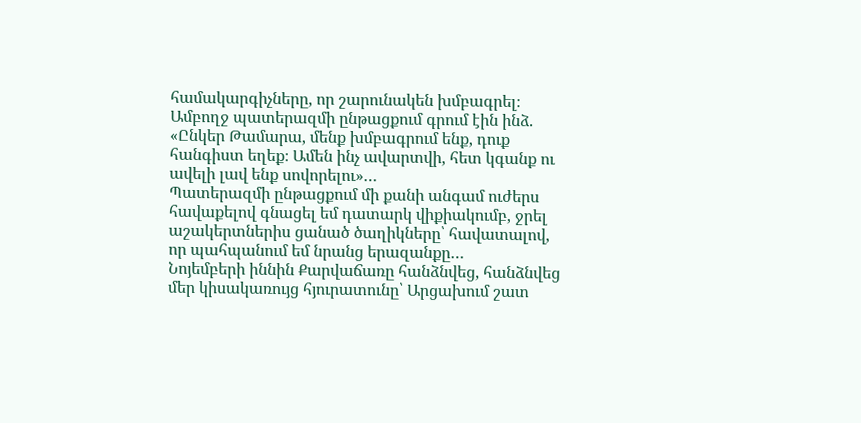համակարգիչները, որ շարունակեն խմբագրել։ Ամբողջ պատերազմի ընթացքում գրում էին ինձ. «Ընկեր Թամարա, մենք խմբագրում ենք, դուք հանգիստ եղեք։ Ամեն ինչ ավարտվի, հետ կգանք ու ավելի լավ ենք սովորելու»…
Պատերազմի ընթացքում մի քանի անգամ ուժերս հավաքելով գնացել եմ դատարկ վիքիակումբ, ջրել աշակերտներիս ցանած ծաղիկները՝ հավատալով, որ պահպանում եմ նրանց երազանքը…
Նոյեմբերի իննին Քարվաճառը հանձնվեց, հանձնվեց մեր կիսակառույց հյուրատունը՝ Արցախում շատ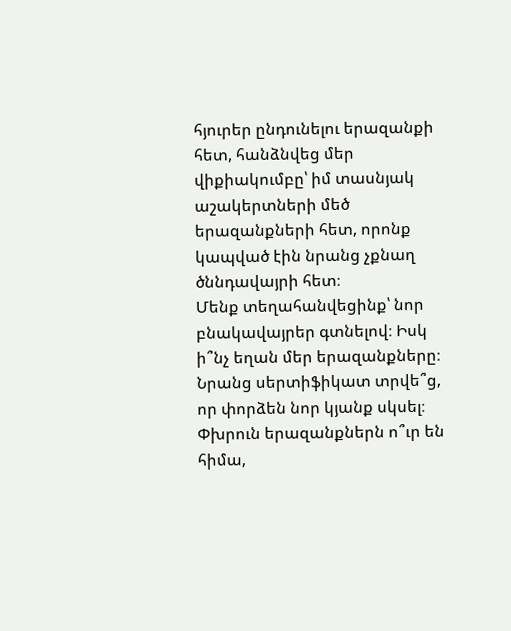հյուրեր ընդունելու երազանքի հետ, հանձնվեց մեր վիքիակումբը՝ իմ տասնյակ աշակերտների մեծ երազանքների հետ, որոնք կապված էին նրանց չքնաղ ծննդավայրի հետ։
Մենք տեղահանվեցինք՝ նոր բնակավայրեր գտնելով։ Իսկ ի՞նչ եղան մեր երազանքները։ Նրանց սերտիֆիկատ տրվե՞ց, որ փորձեն նոր կյանք սկսել։ Փխրուն երազանքներն ո՞ւր են հիմա,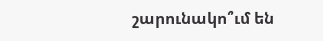շարունակո՞ւմ են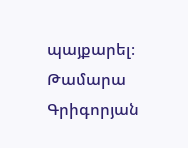պայքարել։
Թամարա Գրիգորյան